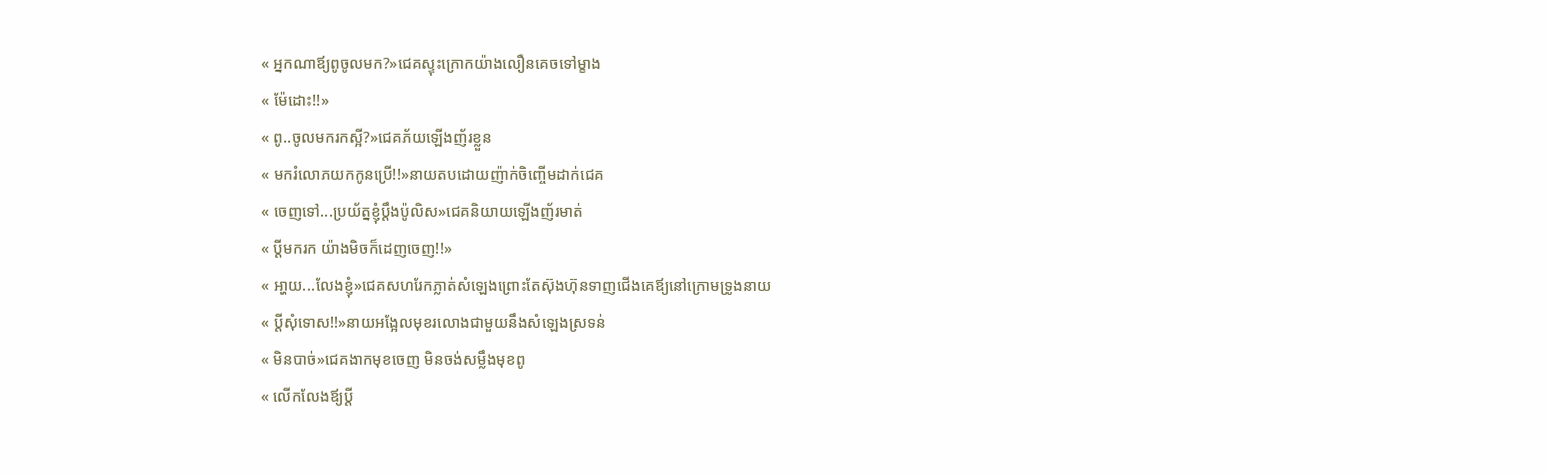« អ្នកណាឪ្យពូចូលមក?»ជេគស្ទុះក្រោកយ៉ាងលឿនគេចទៅម្ខាង
« ម៉ែដោះ!!»
« ពូ..ចូលមករកស្អី?»ជេគភ័យឡើងញ័រខ្លួន
« មករំលោភយកកូនប្រើ!!»នាយតបដោយញ៉ាក់ចិញ្ចើមដាក់ជេគ
« ចេញទៅ...ប្រយ័ត្នខ្ញុំប្ដឹងប៉ូលិស»ជេគនិយាយឡើងញ័រមាត់
« ប្ដីមករក យ៉ាងមិចក៏ដេញចេញ!!»
« អា្ហយ...លែងខ្ញុំ»ជេគសហរែកភ្លាត់សំឡេងព្រោះតែស៊ុងហ៊ុនទាញជើងគេឪ្យនៅក្រោមទ្រូងនាយ
« ប្ដីសុំទោស!!»នាយអង្អែលមុខរលោងជាមួយនឹងសំឡេងស្រទន់
« មិនបាច់»ជេគងាកមុខចេញ មិនចង់សម្លឹងមុខពូ
« លើកលែងឪ្យប្ដី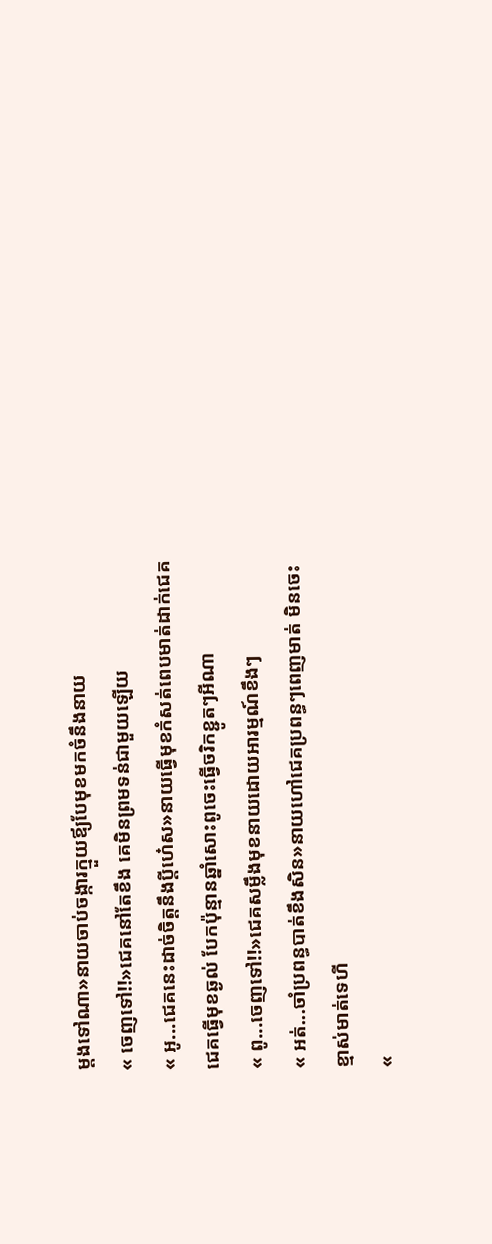ម្ដងទៅណា»នាយចាប់ចង្ការក្មួយឪ្យបែមុខមកចំនឹងនាយ
« ចេញទៅ!!»ជេគនៅតែខឹង គេមិនព្រមទន់ជាមួយឡើយ
« អូ...ជេគនេះដាច់ចិត្តនឹងប្ដីហេ៎ស»នាយធ្វើមុខកំសត់ពេបមាត់ដាក់ជេគ ជេគធ្វើមុខឆ្ងល់ បែកប៉ុន្មានឆ្នាំសោះពូចេះធ្វើចរិកខ្ជូតៗអីណា
« ពូ...ចេញទៅ!!»ជេគសម្លឹងមុខនាយដោយអារម្មណ៍ខឹងៗ
« អត់...ចាំប្រពន្ធបាត់ខឹងសិន»នាយហៅជេគប្រពន្ធៗពេញមាត់ មិនចេះខ្មាស់មាត់ទេហី
«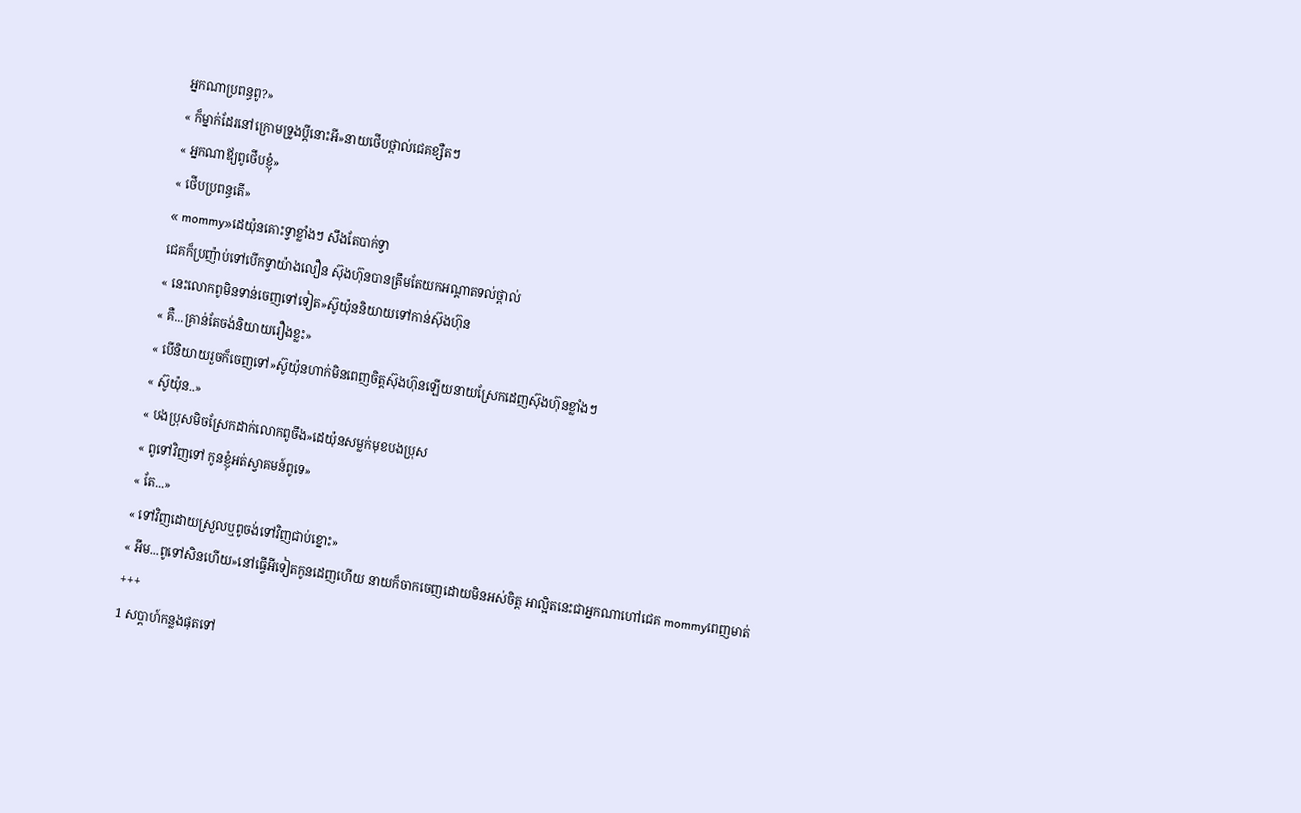អ្នកណាប្រពន្ធពូ?»
« ក៏ម្នាក់ដែរនៅក្រោមទ្រូងប្ដីនោះអី»នាយថើបថ្ពាល់ជេគខ្សឺតៗ
« អ្នកណាឪ្យពូថើបខ្ញុំ»
« ថើបប្រពន្ធតើ»
« mommy»ដេយ៉ុនគោះទ្វាខ្លាំងៗ សឹងតែបាក់ទ្វា
ជេគក៏ប្រញ៉ាប់ទៅបើកទ្វាយ៉ាងលឿន ស៊ុងហ៊ុនបានត្រឹមតែយកអណ្ដាតទល់ថ្ពាល់
« នេះលោកពូមិនទាន់ចេញទៅទៀត»ស៊ូយ៉ុននិយាយទៅកាន់ស៊ុងហ៊ុន
« គឺ...គ្រាន់តែចង់និយាយរឿងខ្លះ»
« បើនិយាយរួចក៏ចេញទៅ»ស៊ូយ៉ុនហាក់មិនពេញចិត្តស៊ុងហ៊ុនឡើយនាយស្រែកដេញស៊ុងហ៊ុនខ្លាំងៗ
« ស៊ូយ៉ុន..»
« បងប្រុសមិចស្រែកដាក់លោកពូចឹង»ដេយ៉ុនសម្លក់មុខបងប្រុស
« ពូទៅវិញទៅ កូនខ្ញុំអត់ស្វាគមន៍ពូទេ»
« តែ...»
« ទៅវិញដោយស្រួលឬពូចង់ទៅវិញជាប់ខ្នោះ»
« អឹម...ពូទៅសិនហើយ»នៅធ្វើអីទៀតកូនដេញហើយ នាយក៏ចាកចេញដោយមិនអស់ចិត្ត អាល្អិតនេះជាអ្នកណាហៅជេគ mommyពេញមាត់
+++
1 សប្ដាហ៍កន្លងផុតទៅ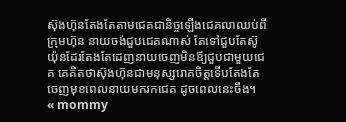ស៊ុងហ៊ុនតែងតែតាមជេគជានិច្ចឡើងជេគលាឈប់ពីក្រុមហ៊ុន នាយចង់ជួបជេគណាស់ តែទៅជួបតែស៊ូយ៉ុនដែរតែងតែដេញនាយចេញមិនឪ្យជួបជាមួយជេគ គេគិតថាស៊ុងហ៊ុនជាមនុស្សរោគចិត្តទើបតែងតែចេញមុខពេលនាយមករកជេគ ដូចពេលនេះចឹង។
« mommy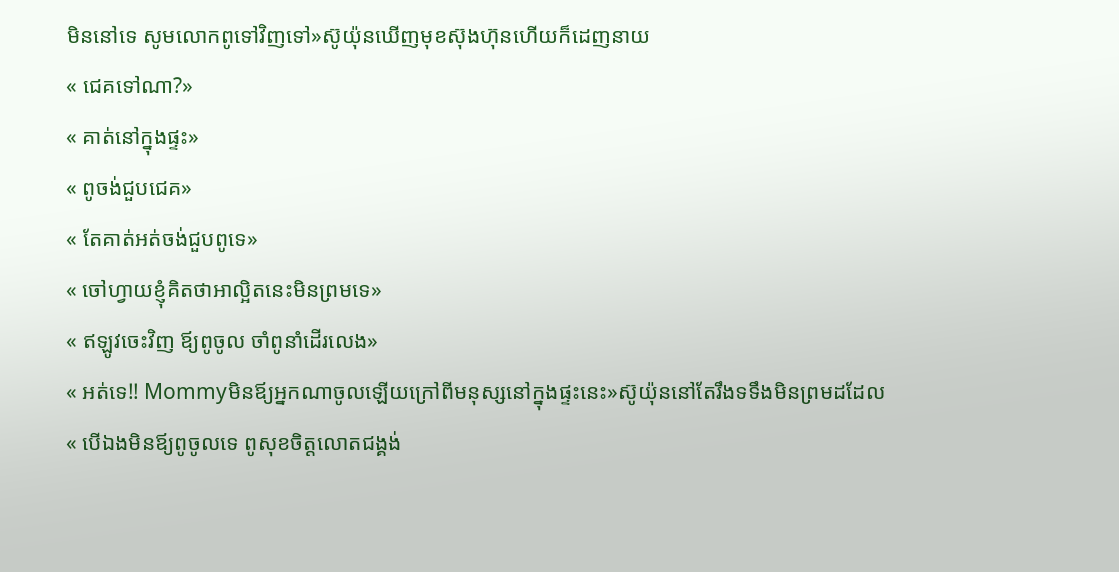មិននៅទេ សូមលោកពូទៅវិញទៅ»ស៊ូយ៉ុនឃើញមុខស៊ុងហ៊ុនហើយក៏ដេញនាយ
« ជេគទៅណា?»
« គាត់នៅក្នុងផ្ទះ»
« ពូចង់ជួបជេគ»
« តែគាត់អត់ចង់ជួបពូទេ»
« ចៅហ្វាយខ្ញុំគិតថាអាល្អិតនេះមិនព្រមទេ»
« ឥឡូវចេះវិញ ឪ្យពូចូល ចាំពូនាំដើរលេង»
« អត់ទេ!! Mommyមិនឪ្យអ្នកណាចូលឡើយក្រៅពីមនុស្សនៅក្នុងផ្ទះនេះ»ស៊ូយ៉ុននៅតែរឹងទទឹងមិនព្រមដដែល
« បើឯងមិនឪ្យពូចូលទេ ពូសុខចិត្តលោតជង្គង់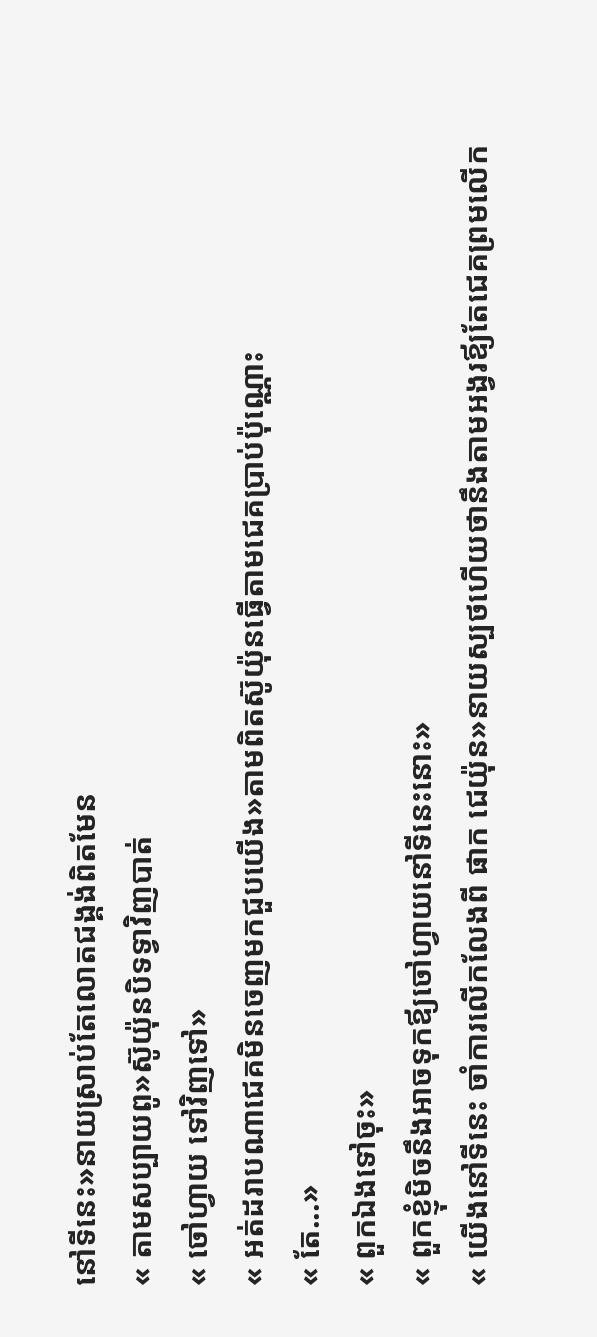នៅទីនេះ»នាយស្រាប់តែលោតជង្គង់ពិតមែន
« តាមសប្បាយពូ»ស៊ូយ៉ុនបិទទ្វាវិញបាត់
« ចៅហ្វាយ ទៅវិញទៅ»
« អត់ដរាបណាជេគមិនចេញមកជួបយើង»តាមពិតស៊ូយ៉ុនធ្វើតាមជេគប្រាប់ប៉ុណ្ណោះ
« តែ...»
« ពួកឯងទៅចុះ»
« ពួកខ្ញុំមិចនឹងអាចទុកឪ្យចៅហ្វាយនៅទីនេះនោះ»
« យើងនៅទីនេះ ចាំការលើកលែងពី ផាក ជេយ៉ុន»នាយស្បថហើយថានឹងតាមអង្វរឪ្យតែជេគព្រមលើក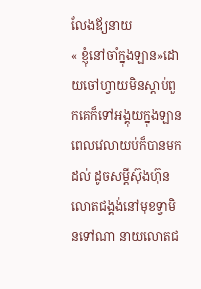លែងឪ្យនាយ
« ខ្ញុំនៅចាំក្នុងឡាន»ដោយចៅហ្វាយមិនស្ដាប់ពួកគេក៏ទៅអង្គុយក្នុងឡាន
ពេលវេលាយប់ក៏បានមកដល់ ដូចសម្ដីស៊ុងហ៊ុនលោតជង្គង់នៅមុខទ្វាមិនទៅណា នាយលោតជ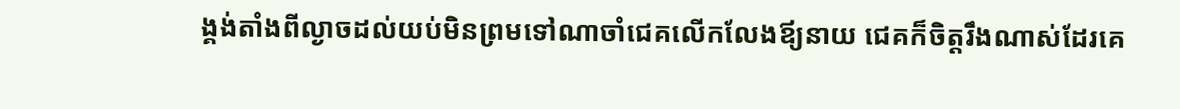ង្គង់តាំងពីល្ងាចដល់យប់មិនព្រមទៅណាចាំជេគលើកលែងឪ្យនាយ ជេគក៏ចិត្តរឹងណាស់ដែរគេ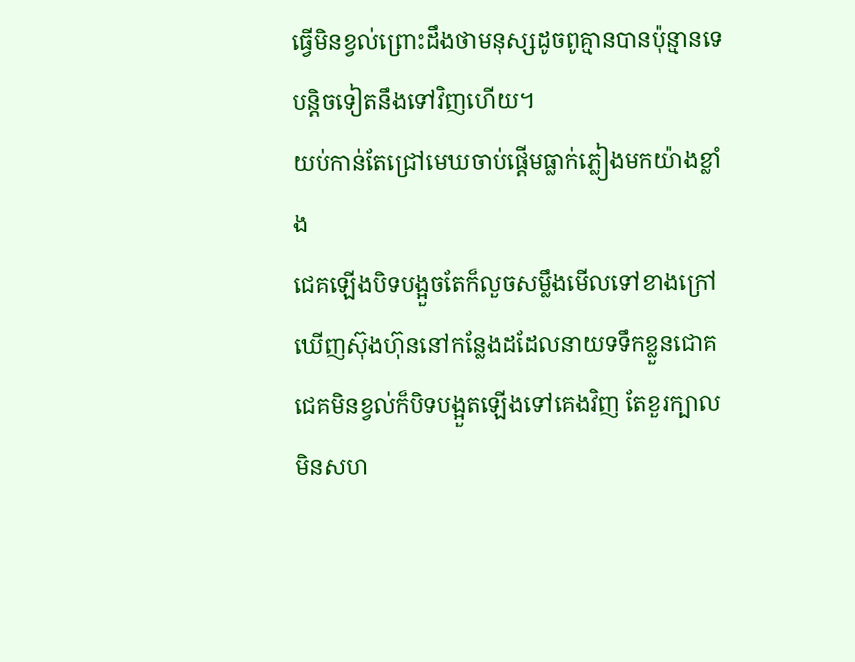ធ្វើមិនខ្វល់ព្រោះដឹងថាមនុស្សដូចពូគ្មានបានប៉ុន្មានទេ បន្ដិចទៀតនឹងទៅវិញហើយ។
យប់កាន់តែជ្រៅមេឃចាប់ផ្ដើមធ្លាក់ភ្លៀងមកយ៉ាងខ្លាំង
ជេគឡើងបិទបង្អួចតែក៏លួចសម្លឹងមើលទៅខាងក្រៅឃើញស៊ុងហ៊ុននៅកន្លែងដដែលនាយទទឹកខ្លួនជោគ ជេគមិនខ្វល់ក៏បិទបង្អួតឡើងទៅគេងវិញ តែខួរក្បាលមិនសហ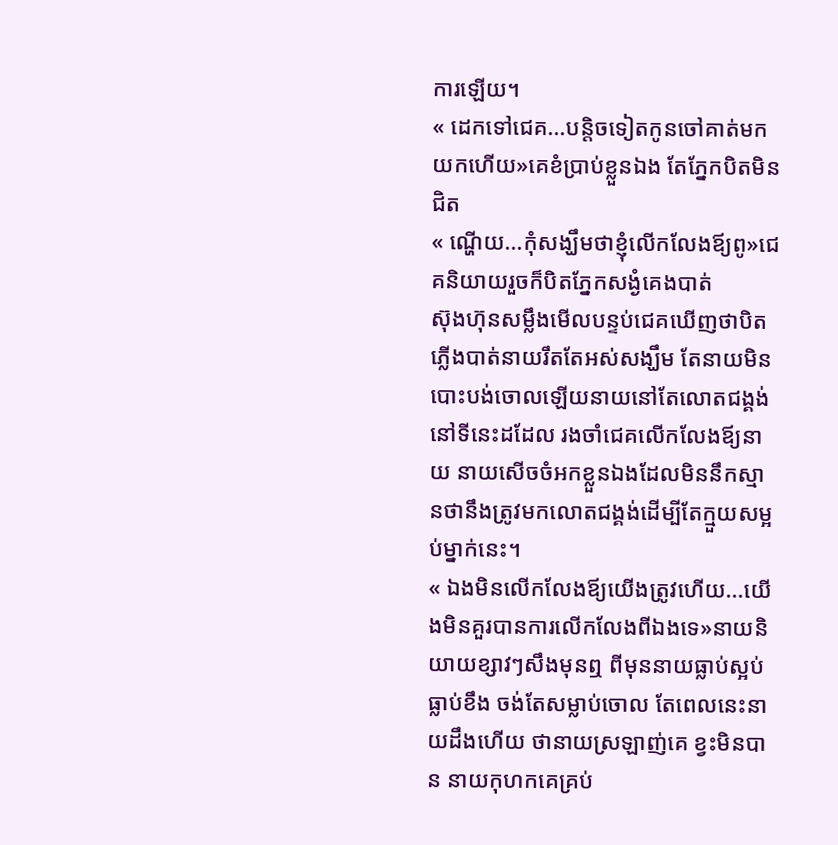ការឡើយ។
« ដេកទៅជេគ...បន្ដិចទៀតកូនចៅគាត់មកយកហើយ»គេខំប្រាប់ខ្លួនឯង តែភ្នែកបិតមិនជិត
« ណ្ហើយ...កុំសង្ឃឹមថាខ្ញុំលើកលែងឪ្យពូ»ជេគនិយាយរួចក៏បិតភ្នែកសង្ងំគេងបាត់
ស៊ុងហ៊ុនសម្លឹងមើលបន្ទប់ជេគឃើញថាបិតភ្លើងបាត់នាយរឹតតែអស់សង្ឃឹម តែនាយមិនបោះបង់ចោលឡើយនាយនៅតែលោតជង្គង់នៅទីនេះដដែល រងចាំជេគលើកលែងឪ្យនាយ នាយសើចចំអកខ្លួនឯងដែលមិននឹកស្មានថានឹងត្រូវមកលោតជង្គង់ដើម្បីតែក្មួយសម្អប់ម្នាក់នេះ។
« ឯងមិនលើកលែងឪ្យយើងត្រូវហើយ...យើងមិនគួរបានការលើកលែងពីឯងទេ»នាយនិយាយខ្សាវៗសឹងមុនឮ ពីមុននាយធ្លាប់ស្អប់ ធ្លាប់ខឹង ចង់តែសម្លាប់ចោល តែពេលនេះនាយដឹងហើយ ថានាយស្រឡាញ់គេ ខ្វះមិនបាន នាយកុហកគេគ្រប់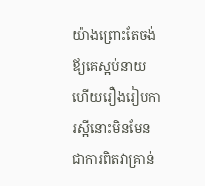យ៉ាងព្រោះតែចង់ឪ្យគេស្អប់នាយ ហើយរឿងរៀបការស្អីនោះមិនមែនជាការពិតវាគ្រាន់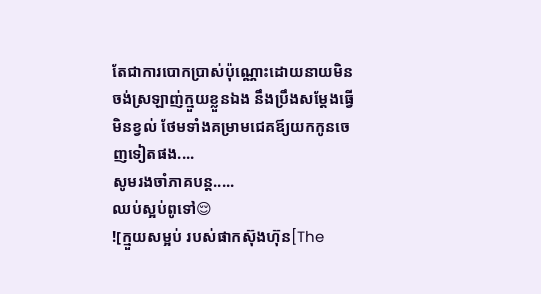តែជាការបោកប្រាស់ប៉ុណ្ណោះដោយនាយមិនចង់ស្រឡាញ់ក្មួយខ្លួនឯង នឹងប្រឹងសម្ដែងធ្វើមិនខ្វល់ ថែមទាំងគម្រាមជេគឪ្យយកកូនចេញទៀតផង....
សូមរងចាំភាគបន្ដ.....
ឈប់ស្អប់ពូទៅ😌
![ក្មួយសម្អប់ របស់ផាកស៊ុងហ៊ុន[The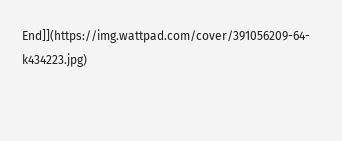End]](https://img.wattpad.com/cover/391056209-64-k434223.jpg)